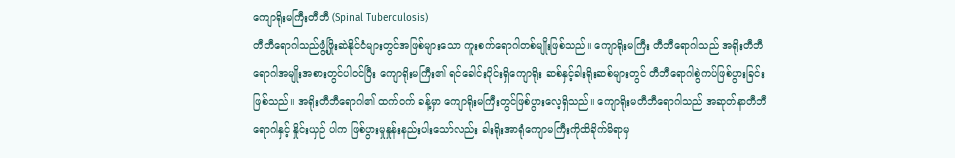ကျောရိုးမကြီးတီဘီ (Spinal Tuberculosis)
တီဘီရောဂါသည်ဖွံ့ဖြိုးဆဲနိုင်ငံများတွင်အဖြစ်များသော ကူးစက်ရောဂါတစ်မျိုးဖြစ်သည်။ ကျောရိုးမကြီး တီဘီရောဂါသည် အရိုးတီဘီရောဂါအမျိုးအစားတွင်ပါဝင်ပြီး ကျောရိုးမကြီး၏ ရင်ခေါင်းပိုင်းရှိကျောရိုး ဆစ်နှင့်ခါးရိုးဆစ်များတွင် တီဘီရောဂါစွဲကပ်ဖြစ်ပွားခြင်းဖြစ်သည်။ အရိုးတီဘီရောဂါ၏ ထက်ဝက် ခန့်မှာ ကျောရိုးမကြီးတွင်ဖြစ်ပွားလေ့ရှိသည်။ ကျောရိုးမတီဘီရောဂါသည် အဆုတ်နာတီဘီရောဂါနှင့် နှိုင်းယှဉ် ပါက ဖြစ်ပွားမှုနှုန်းနည်းပါးသော်လည်း ခါးရိုးအာရုံကျောမကြီးကိုထိခိုက်မိရာမှ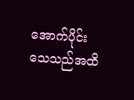အောက်ပိုင်းသေသည်အထိ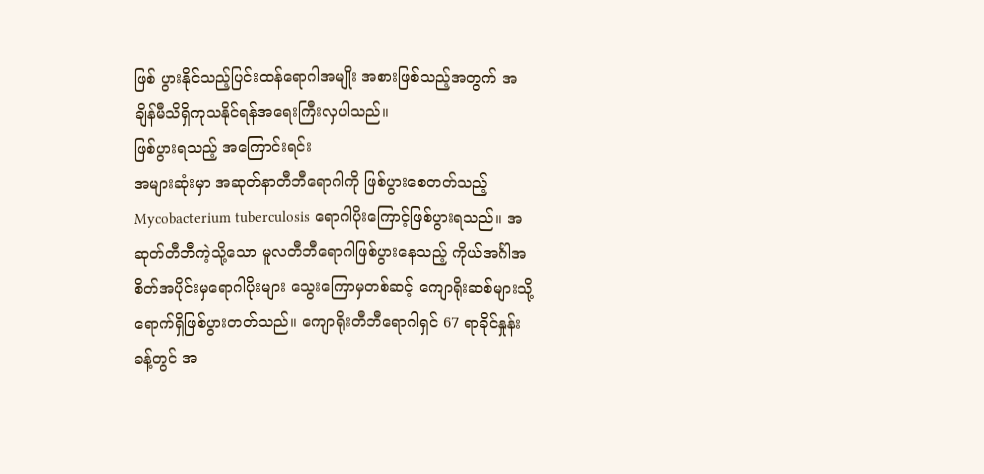ဖြစ် ပွားနိုင်သည့်ပြင်းထန်ရောဂါအမျိုး အစားဖြစ်သည့်အတွက် အချိန်မီသိရှိကုသနိုင်ရန်အရေးကြီးလှပါသည်။
ဖြစ်ပွားရသည့် အကြောင်းရင်း
အများဆုံးမှာ အဆုတ်နာတီဘီရောဂါကို ဖြစ်ပွားစေတတ်သည့် Mycobacterium tuberculosis ရောဂါပိုးကြောင့်ဖြစ်ပွားရသည်။ အဆုတ်တီဘီကဲ့သို့သော မူလတီဘီရောဂါဖြစ်ပွားနေသည့် ကိုယ်အင်္ဂါအစိတ်အပိုင်းမှရောဂါပိုးများ သွေးကြောမှတစ်ဆင့် ကျောရိုးဆစ်များသို့ရောက်ရှိဖြစ်ပွားတတ်သည်။ ကျောရိုးတီဘီရောဂါရှင် 67 ရာခိုင်နှုန်းခန့်တွင် အ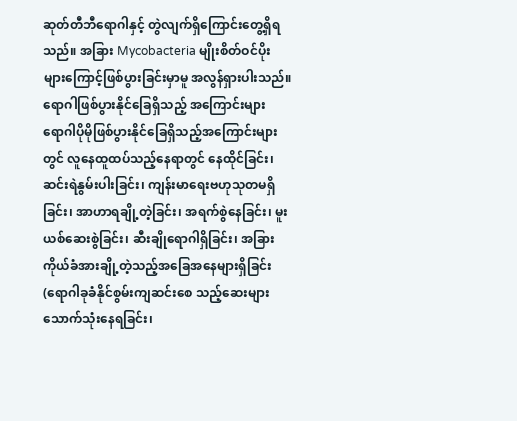ဆုတ်တီဘီရောဂါနှင့် တွဲလျက်ရှိကြောင်းတွေ့ရှိရသည်။ အခြား Mycobacteria မျိုးစိတ်ဝင်ပိုးများကြောင့်ဖြစ်ပွားခြင်းမှာမူ အလွန်ရှားပါးသည်။
ရောဂါဖြစ်ပွားနိုင်ခြေရှိသည့် အကြောင်းများ
ရောဂါပိုမိုဖြစ်ပွားနိုင်ခြေရှိသည့်အကြောင်းများတွင် လူနေထူထပ်သည့်နေရာတွင် နေထိုင်ခြင်း၊ ဆင်းရဲနွမ်းပါးခြင်း၊ ကျန်းမာရေးဗဟုသုတမရှိခြင်း၊ အာဟာရချို့တဲ့ခြင်း၊ အရက်စွဲနေခြင်း၊ မူးယစ်ဆေးစွဲခြင်း၊ ဆီးချိုရောဂါရှိခြင်း၊ အခြားကိုယ်ခံအားချို့တဲ့သည့်အခြေအနေများရှိခြင်း (ရောဂါခုခံနိုင်စွမ်းကျဆင်းစေ သည့်ဆေးများသောက်သုံးနေရခြင်း၊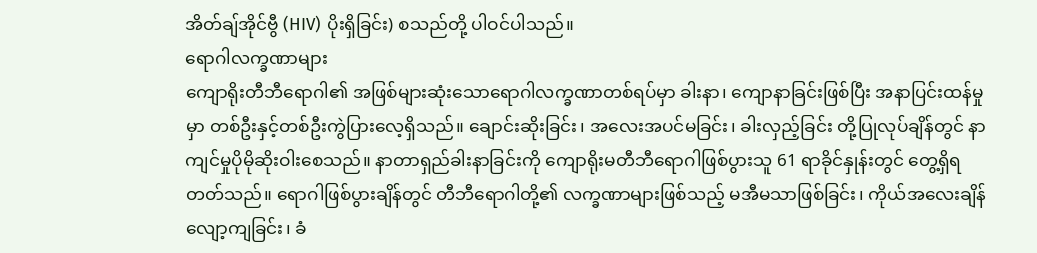အိတ်ချ်အိုင်ဗွီ (HIV) ပိုးရှိခြင်း) စသည်တို့ ပါဝင်ပါသည်။
ရောဂါလက္ခဏာများ
ကျောရိုးတီဘီရောဂါ၏ အဖြစ်များဆုံးသောရောဂါလက္ခဏာတစ်ရပ်မှာ ခါးနာ၊ ကျောနာခြင်းဖြစ်ပြီး အနာပြင်းထန်မှုမှာ တစ်ဦးနှင့်တစ်ဦးကွဲပြားလေ့ရှိသည်။ ချောင်းဆိုးခြင်း၊ အလေးအပင်မခြင်း၊ ခါးလှည့်ခြင်း တို့ပြုလုပ်ချိန်တွင် နာကျင်မှုပိုမိုဆိုးဝါးစေသည်။ နာတာရှည်ခါးနာခြင်းကို ကျောရိုးမတီဘီရောဂါဖြစ်ပွားသူ 61 ရာခိုင်နှုန်းတွင် တွေ့ရှိရတတ်သည်။ ရောဂါဖြစ်ပွားချိန်တွင် တီဘီရောဂါတို့၏ လက္ခဏာများဖြစ်သည့် မအီမသာဖြစ်ခြင်း၊ ကိုယ်အလေးချိန်လျော့ကျခြင်း၊ ခံ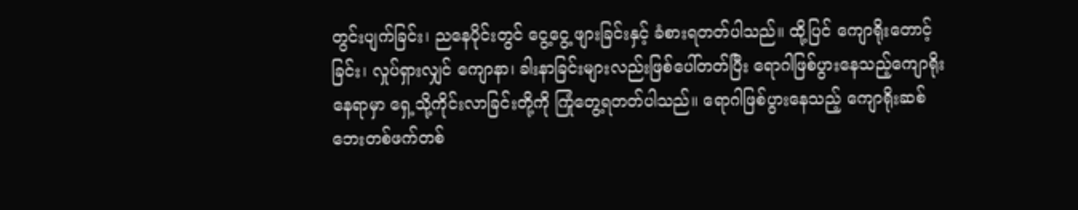တွင်းပျက်ခြင်း၊ ညနေပိုင်းတွင် ငွေ့ငွေ့ ဖျားခြင်းနှင့် ခံစားရတတ်ပါသည်။ ထို့ပြင် ကျောရိုးတောင့်ခြင်း၊ လှုပ်ရှားလျှင် ကျောနာ၊ ခါးနာခြင်းများလည်းဖြစ်ပေါ်တတ်ပြီး ရောဂါဖြစ်ပွားနေသည့်ကျောရိုးနေရာမှာ ရှေ့သို့ကိုင်းလာခြင်းတို့ကို ကြုံတွေ့ရတတ်ပါသည်။ ရောဂါဖြစ်ပွားနေသည့် ကျောရိုးဆစ်ဘေးတစ်ဖက်တစ်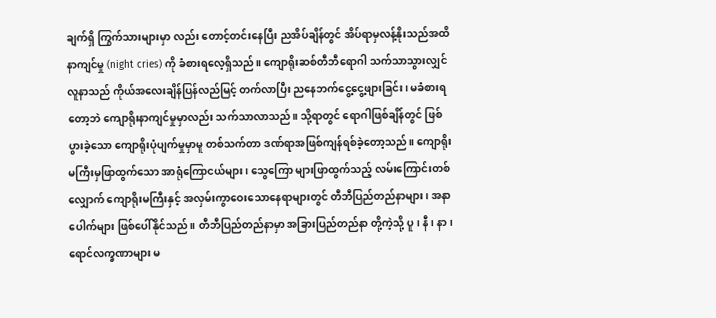ချက်ရှိ ကြွက်သားများမှာ လည်း တောင့်တင်းနေပြီး ညအိပ်ချိန်တွင် အိပ်ရာမှလန့်နိုးသည်အထိ နာကျင်မှု (night cries) ကို ခံစားရလေ့ရှိသည်။ ကျောရိုးဆစ်တီဘီရောဂါ သက်သာသွားလျှင် လူနာသည် ကိုယ်အလေးချိန်ပြန်လည်မြင့် တက်လာပြီး ညနေဘက်ငွေ့ငွေ့ဖျားခြင်း၊ မခံစားရတော့ဘဲ ကျောရိုးနာကျင်မှုမှာလည်း သက်သာလာသည်။ သို့ရာတွင် ရောဂါဖြစ်ချိန်တွင် ဖြစ်ပွားခဲ့သော ကျောရိုးပုံပျက်မှုမှာမူ တစ်သက်တာ ဒဏ်ရာအဖြစ်ကျန်ရစ်ခဲ့တော့သည်။ ကျောရိုးမကြီးမှဖြာထွက်သော အာရုံကြောငယ်များ၊ သွေကြော များဖြာထွက်သည့် လမ်းကြောင်းတစ်လျှောက် ကျောရိုးမကြီးနှင့် အလှမ်းကွာဝေးသောနေရာများတွင် တီဘီပြည်တည်နာများ၊ အနာပေါက်များ ဖြစ်ပေါ်နိုင်သည်။ တီဘီပြည်တည်နာမှာ အခြားပြည်တည်နာ တို့ကဲ့သို့ ပူ၊ နီ၊ နာ၊ ရောင်လက္ခဏာများ မ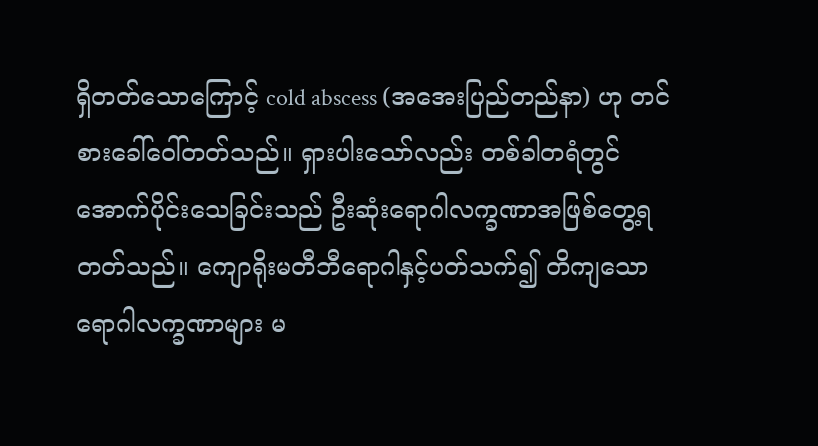ရှိတတ်သောကြောင့် cold abscess (အအေးပြည်တည်နာ) ဟု တင်စားခေါ်ဝေါ်တတ်သည်။ ရှားပါးသော်လည်း တစ်ခါတရံတွင် အောက်ပိုင်းသေခြင်းသည် ဦးဆုံးရောဂါလက္ခဏာအဖြစ်တွေ့ရတတ်သည်။ ကျောရိုးမတီဘီရောဂါနှင့်ပတ်သက်၍ တိကျသောရောဂါလက္ခဏာများ မ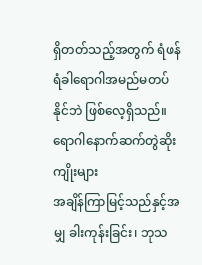ရှိတတ်သည့်အတွက် ရံဖန်ရံခါရောဂါအမည်မတပ်နိုင်ဘဲ ဖြစ်လေ့ရှိသည်။
ရောဂါနောက်ဆက်တွဲဆိုးကျိုးများ
အချိန်ကြာမြင့်သည်နှင့်အမျှ ခါးကုန်းခြင်း၊ ဘုသ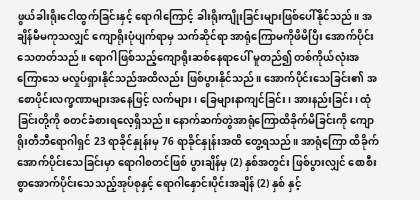ဖွယ်ခါးရိုးငေါထွက်ခြင်းနှင့် ရောဂါကြောင့် ခါးရိုးကျိုးခြင်းများဖြစ်ပေါ်နိုင်သည်။ အချိန်မီမကုသလျှင် ကျောရိုးပုံပျက်ရာမှ သက်ဆိုင်ရာ အာရုံကြောမကိုဖိမိပြီး အောက်ပိုင်းသေတတ်သည်။ ရောဂါဖြစ်သည့်ကျောရိုးဆစ်နေရာပေါ် မူတည်၍ တစ်ကိုယ်လုံးအကြောသေ မလှုပ်ရှားနိုင်သည်အထိလည်း ဖြစ်ပွားနိုင်သည်။ အောက်ပိုင်းသေခြင်း၏ အစောပိုင်းလက္ခဏာများအနေဖြင့် လက်များ၊ ခြေများနာကျင်ခြင်း၊ အားနည်းခြင်း၊ ထုံခြင်းတို့ကို စတင်ခံစားရလေ့ရှိသည်။ နောက်ဆက်တွဲအာရုံကြောထိခိုက်မိခြင်းကို ကျောရိုးတီဘီရောဂါရှင် 23 ရာခိုင်နှုန်းမှ 76 ရာခိုင်နှုန်းအထိ တွေ့ရသည်။ အာရုံကြော ထိခိုက်အောက်ပိုင်းသေခြင်းမှာ ရောဂါစတင်ဖြစ် ပွားချိန်မှ (2) နှစ်အတွင်း ဖြစ်ပွားလျှင် စောစီးစွာအောက်ပိုင်းသေသည့်အုပ်စုနှင့် ရောဂါနှောင်းပိုင်းအချိန် (2) နှစ် နှင့်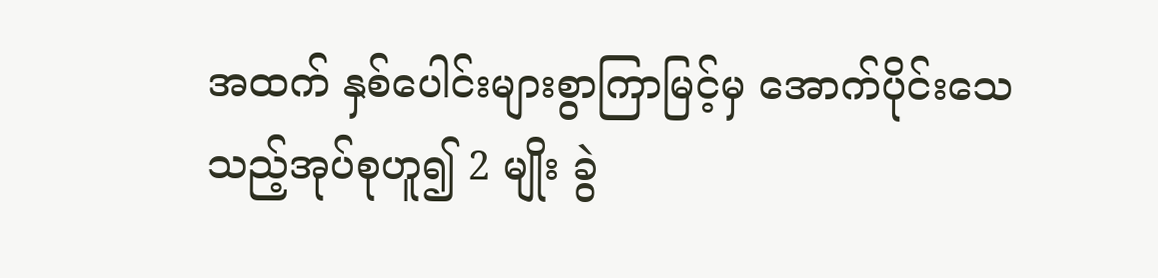အထက် နှစ်ပေါင်းများစွာကြာမြင့်မှ အောက်ပိုင်းသေသည့်အုပ်စုဟူ၍ 2 မျိုး ခွဲ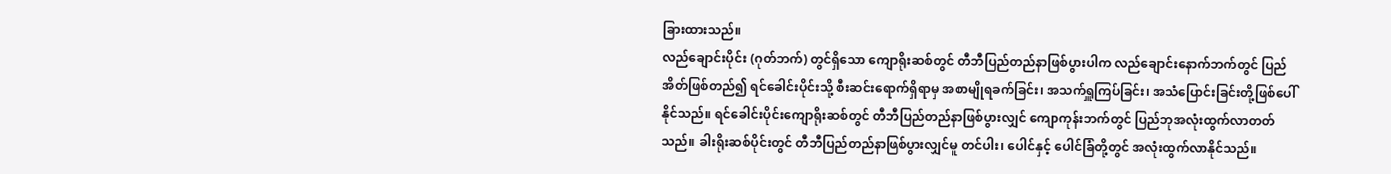ခြားထားသည်။
လည်ချောင်းပိုင်း (ဂုတ်ဘက်) တွင်ရှိသော ကျောရိုးဆစ်တွင် တီဘီပြည်တည်နာဖြစ်ပွားပါက လည်ချောင်းနောက်ဘက်တွင် ပြည်အိတ်ဖြစ်တည်၍ ရင်ခေါင်းပိုင်းသို့ စီးဆင်းရောက်ရှိရာမှ အစာမျိုရခက်ခြင်း၊ အသက်ရှူကြပ်ခြင်း၊ အသံပြောင်းခြင်းတို့ဖြစ်ပေါ်နိုင်သည်။ ရင်ခေါင်းပိုင်းကျောရိုးဆစ်တွင် တီဘီပြည်တည်နာဖြစ်ပွားလျှင် ကျောကုန်းဘက်တွင် ပြည်ဘုအလုံးထွက်လာတတ်သည်။ ခါးရိုးဆစ်ပိုင်းတွင် တီဘီပြည်တည်နာဖြစ်ပွားလျှင်မူ တင်ပါး၊ ပေါင်နှင့် ပေါင်ခြံတို့တွင် အလုံးထွက်လာနိုင်သည်။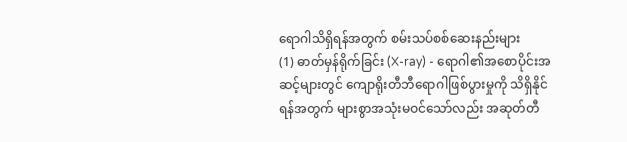ရောဂါသိရှိရန်အတွက် စမ်းသပ်စစ်ဆေးနည်းများ
(1) ဓာတ်မှန်ရိုက်ခြင်း (X-ray) - ရောဂါ၏အစောပိုင်းအဆင့်များတွင် ကျောရိုးတီဘီရောဂါဖြစ်ပွားမှုကို သိရှိနိုင်ရန်အတွက် များစွာအသုံးမဝင်သော်လည်း အဆုတ်တီ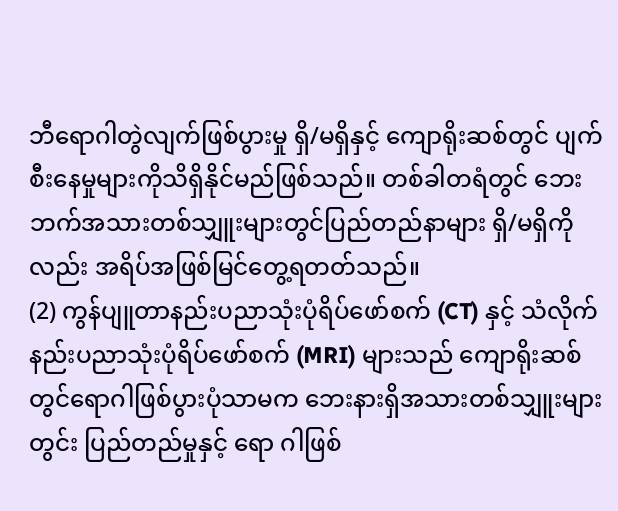ဘီရောဂါတွဲလျက်ဖြစ်ပွားမှု ရှိ/မရှိနှင့် ကျောရိုးဆစ်တွင် ပျက်စီးနေမှုများကိုသိရှိနိုင်မည်ဖြစ်သည်။ တစ်ခါတရံတွင် ဘေးဘက်အသားတစ်သျှူးများတွင်ပြည်တည်နာများ ရှိ/မရှိကိုလည်း အရိပ်အဖြစ်မြင်တွေ့ရတတ်သည်။
(2) ကွန်ပျူတာနည်းပညာသုံးပုံရိပ်ဖော်စက် (CT) နှင့် သံလိုက်နည်းပညာသုံးပုံရိပ်ဖော်စက် (MRI) များသည် ကျောရိုးဆစ်တွင်ရောဂါဖြစ်ပွားပုံသာမက ဘေးနားရှိအသားတစ်သျှူးများတွင်း ပြည်တည်မှုနှင့် ရော ဂါဖြစ်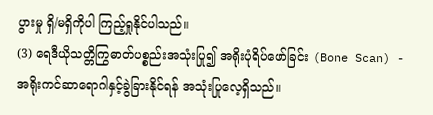ပွားမှု ရှိ/မရှိကိုပါ ကြည့်ရှုနိုင်ပါသည်။
(3) ရေဒီယိုသတ္တိကြွဓာတ်ပစ္စည်းအသုံးပြု၍ အရိုးပုံရိပ်ဖော်ခြင်း (Bone Scan) - အရိုးကင်ဆာရောဂါနှင့်ခွဲခြားနိုင်ရန် အသုံးပြုလေ့ရှိသည်။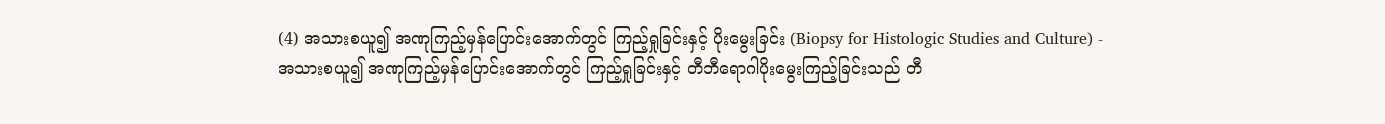(4) အသားစယူ၍ အဏုကြည့်မှန်ပြောင်းအောက်တွင် ကြည့်ရှုခြင်းနှင့် ပိုးမွေးခြင်း (Biopsy for Histologic Studies and Culture) - အသားစယူ၍ အဏုကြည့်မှန်ပြောင်းအောက်တွင် ကြည့်ရှုခြင်းနှင့် တီဘီရောဂါပိုးမွေးကြည့်ခြင်းသည် တီ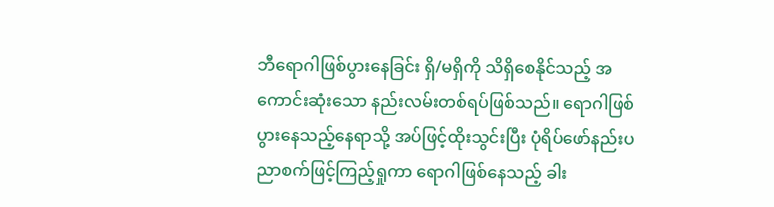ဘီရောဂါဖြစ်ပွားနေခြင်း ရှိ/မရှိကို သိရှိစေနိုင်သည့် အကောင်းဆုံးသော နည်းလမ်းတစ်ရပ်ဖြစ်သည်။ ရောဂါဖြစ်ပွားနေသည့်နေရာသို့ အပ်ဖြင့်ထိုးသွင်းပြီး ပုံရိပ်ဖော်နည်းပညာစက်ဖြင့်ကြည့်ရှုကာ ရောဂါဖြစ်နေသည့် ခါး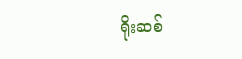ရိုးဆစ်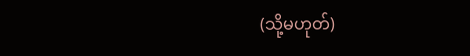(သို့မဟုတ်)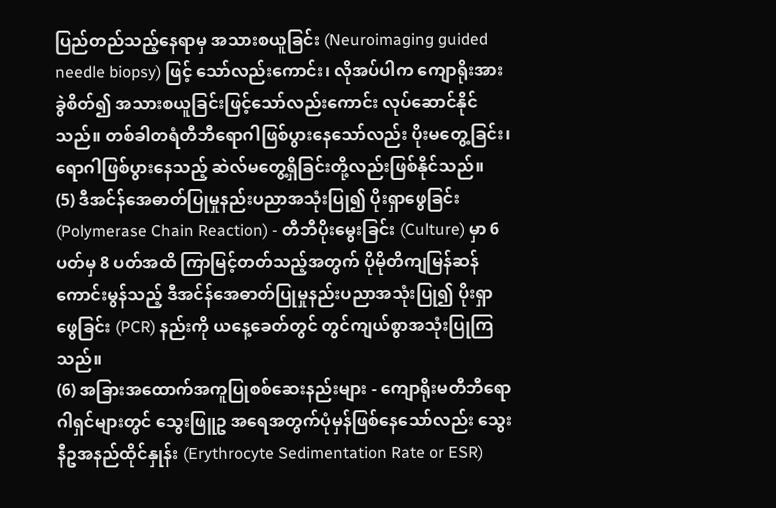ပြည်တည်သည့်နေရာမှ အသားစယူခြင်း (Neuroimaging guided needle biopsy) ဖြင့် သော်လည်းကောင်း၊ လိုအပ်ပါက ကျောရိုးအားခွဲစိတ်၍ အသားစယူခြင်းဖြင့်သော်လည်းကောင်း လုပ်ဆောင်နိုင်သည်။ တစ်ခါတရံတီဘီရောဂါဖြစ်ပွားနေသော်လည်း ပိုးမတွေ့ခြင်း၊ ရောဂါဖြစ်ပွားနေသည့် ဆဲလ်မတွေ့ရှိခြင်းတို့လည်းဖြစ်နိုင်သည်။
(5) ဒီအင်န်အေဓာတ်ပြုမှုနည်းပညာအသုံးပြု၍ ပိုးရှာဖွေခြင်း (Polymerase Chain Reaction) - တီဘီပိုးမွေးခြင်း (Culture) မှာ 6 ပတ်မှ 8 ပတ်အထိ ကြာမြင့်တတ်သည့်အတွက် ပိုမိုတိကျမြန်ဆန်ကောင်းမွန်သည့် ဒီအင်န်အေဓာတ်ပြုမှုနည်းပညာအသုံးပြု၍ ပိုးရှာဖွေခြင်း (PCR) နည်းကို ယနေ့ခေတ်တွင် တွင်ကျယ်စွာအသုံးပြုကြသည်။
(6) အခြားအထောက်အကူပြုစစ်ဆေးနည်းများ - ကျောရိုးမတီဘီရောဂါရှင်များတွင် သွေးဖြူဥ အရေအတွက်ပုံမှန်ဖြစ်နေသော်လည်း သွေးနီဥအနည်ထိုင်နှုန်း (Erythrocyte Sedimentation Rate or ESR)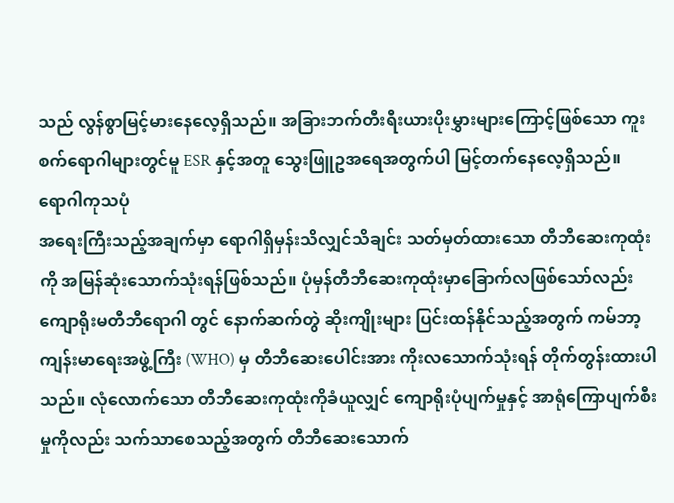သည် လွန်စွာမြင့်မားနေလေ့ရှိသည်။ အခြားဘက်တီးရီးယားပိုးမွှားများကြောင့်ဖြစ်သော ကူးစက်ရောဂါများတွင်မူ ESR နှင့်အတူ သွေးဖြူဥအရေအတွက်ပါ မြင့်တက်နေလေ့ရှိသည်။
ရောဂါကုသပုံ
အရေးကြီးသည့်အချက်မှာ ရောဂါရှိမှန်းသိလျှင်သိချင်း သတ်မှတ်ထားသော တီဘီဆေးကုထုံးကို အမြန်ဆုံးသောက်သုံးရန်ဖြစ်သည်။ ပုံမှန်တီဘီဆေးကုထုံးမှာခြောက်လဖြစ်သော်လည်း ကျောရိုးမတီဘီရောဂါ တွင် နောက်ဆက်တွဲ ဆိုးကျိုးများ ပြင်းထန်နိုင်သည့်အတွက် ကမ်ဘာ့ကျန်းမာရေးအဖွဲ့ကြီး (WHO) မှ တီဘီဆေးပေါင်းအား ကိုးလသောက်သုံးရန် တိုက်တွန်းထားပါသည်။ လုံလောက်သော တီဘီဆေးကုထုံးကိုခံယူလျှင် ကျောရိုးပုံပျက်မှုနှင့် အာရုံကြောပျက်စီးမှုကိုလည်း သက်သာစေသည့်အတွက် တီဘီဆေးသောက်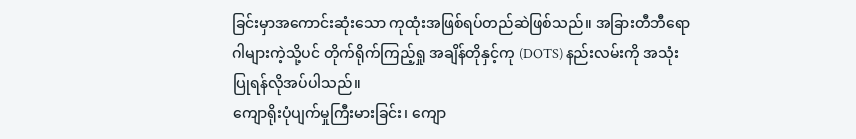ခြင်းမှာအကောင်းဆုံးသော ကုထုံးအဖြစ်ရပ်တည်ဆဲဖြစ်သည်။ အခြားတီဘီရောဂါများကဲ့သို့ပင် တိုက်ရိုက်ကြည့်ရှု အချိန်တိုနှင့်ကု (DOTS) နည်းလမ်းကို အသုံးပြုရန်လိုအပ်ပါသည်။
ကျောရိုးပုံပျက်မှုကြီးမားခြင်း၊ ကျော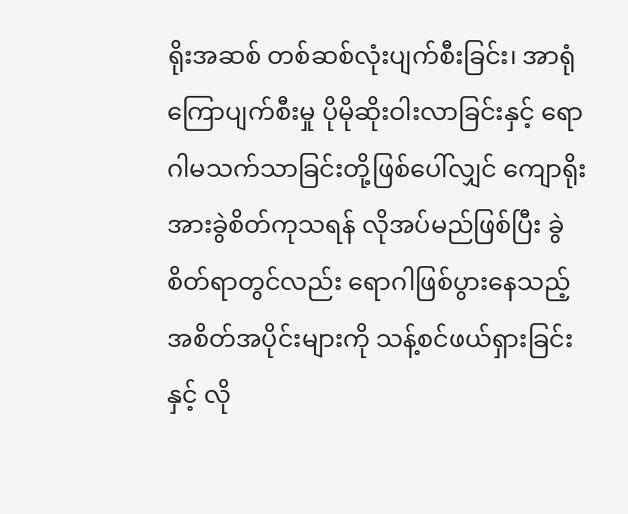ရိုးအဆစ် တစ်ဆစ်လုံးပျက်စီးခြင်း၊ အာရုံကြောပျက်စီးမှု ပိုမိုဆိုးဝါးလာခြင်းနှင့် ရောဂါမသက်သာခြင်းတို့ဖြစ်ပေါ်လျှင် ကျောရိုးအားခွဲစိတ်ကုသရန် လိုအပ်မည်ဖြစ်ပြီး ခွဲစိတ်ရာတွင်လည်း ရောဂါဖြစ်ပွားနေသည့် အစိတ်အပိုင်းများကို သန့်စင်ဖယ်ရှားခြင်းနှင့် လို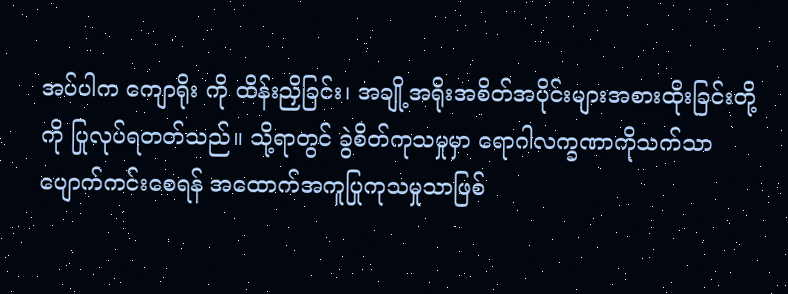အပ်ပါက ကျောရိုး ကို ထိန်းညှိခြင်း၊ အချို့အရိုးအစိတ်အပိုင်းများအစားထိုးခြင်းတို့ကို ပြုလုပ်ရတတ်သည်။ သို့ရာတွင် ခွဲစိတ်ကုသမှုမှာ ရောဂါလက္ခဏာကိုသက်သာပျောက်ကင်းစေရန် အထောက်အကူပြုကုသမှုသာဖြစ်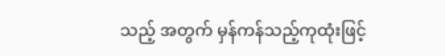သည့် အတွက် မှန်ကန်သည့်ကုထုံးဖြင့်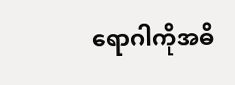ရောဂါကိုအဓိ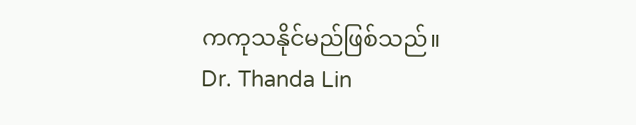ကကုသနိုင်မည်ဖြစ်သည်။
Dr. Thanda Lin